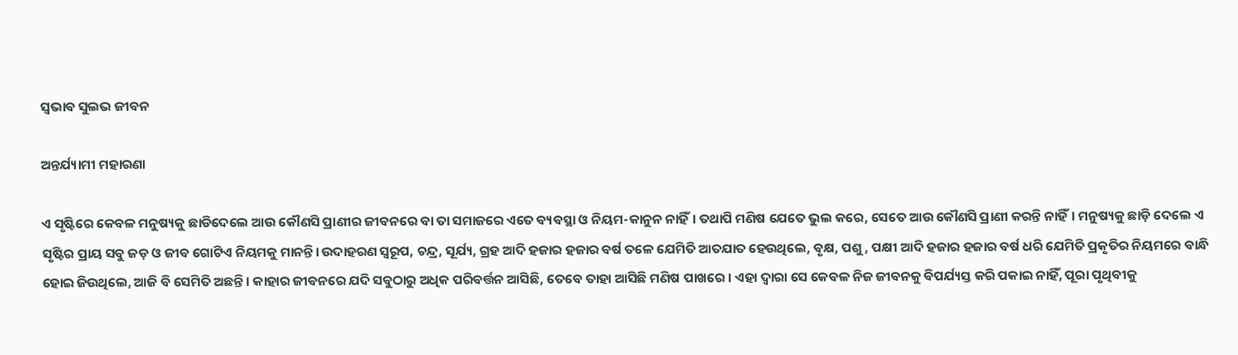ସ୍ୱଭାବ ସୁଲଭ ଜୀବନ

ଅନ୍ତର୍ଯ୍ୟାମୀ ମହାରଣା

ଏ ସୃଷ୍ଟିରେ କେବଳ ମନୁଷ୍ୟକୁ ଛାଡିଦେଲେ ଆଉ କୌଣସି ପ୍ରାଣୀର ଜୀବନରେ ବା ତା ସମାଜରେ ଏତେ ବ୍ୟବସ୍ଥା ଓ ନିୟମ-କାନୁନ ନାହିଁ। ତଥାପି ମଣିଷ ଯେତେ ଭୁଲ କରେ, ସେତେ ଆଉ କୌଣସି ପ୍ରାଣୀ କରନ୍ତି ନାହିଁ। ମନୁଷ୍ୟକୁ ଛାଡ଼ି ଦେଲେ ଏ ସୃଷ୍ଟିର ପ୍ରାୟ ସବୁ ଜଡ଼ ଓ ଜୀବ ଗୋଟିଏ ନିୟମକୁ ମାନନ୍ତି। ଉଦାହରଣ ସ୍ବରୂପ, ଚନ୍ଦ୍ର, ସୂର୍ଯ୍ୟ, ଗ୍ରହ ଆଦି ହଜାର ହଜାର ବର୍ଷ ତଳେ ଯେମିତି ଆତଯାତ ହେଉଥିଲେ, ବୃକ୍ଷ, ପଶୁ, ପକ୍ଷୀ ଆଦି ହଜାର ହଜାର ବର୍ଷ ଧରି ଯେମିତି ପ୍ରକୃତିର ନିୟମରେ ବାନ୍ଧି ହୋଇ ଜିଉଥିଲେ, ଆଜି ବି ସେମିତି ଅଛନ୍ତି। କାହାର ଜୀବନରେ ଯଦି ସବୁଠାରୁ ଅଧିକ ପରିବର୍ତ୍ତନ ଆସିଛି, ତେବେ ତାହା ଆସିଛି ମଣିଷ ପାଖରେ। ଏହା ଦ୍ବାରା ସେ କେବଳ ନିଜ ଜୀବନକୁ ବିପର୍ଯ୍ୟସ୍ତ କରି ପକାଇ ନାହିଁ, ପୂରା ପୃଥିବୀକୁ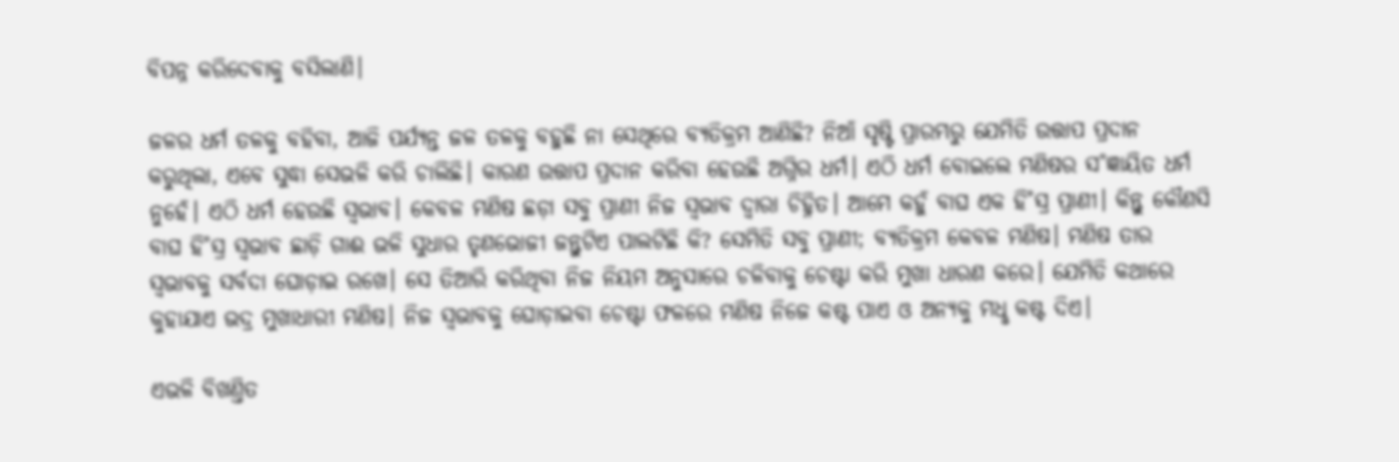ବିପନ୍ନ କରିଦେବାକୁ ବସିଲାଣି।

ଜଳର ଧର୍ମ ତଳକୁ ବହିବା, ଆଜି ପର୍ଯ୍ୟନ୍ତ ଜଳ ତଳକୁ ବହୁଛି ନା ସେଥିରେ ବ୍ୟତିକ୍ରମ ଆଣିଛି? ନିଆଁ ସୃଷ୍ଟି ପ୍ରାରମ୍ଭରୁ ଯେମିତି ଉତ୍ତାପ ପ୍ରଦାନ କରୁଥିଲା, ଏବେ ସୁଦ୍ଧା ସେଭଳି କରି ଚାଲିଛି। କାରଣ ଉତ୍ତାପ ପ୍ରଦାନ କରିବା ହେଉଛି ଅଗ୍ନିର ଧର୍ମ। ଏଠି ଧର୍ମ ବୋଇଲେ ମଣିଷର ସ˚ଜ୍ଞାୟିତ ଧର୍ମ ନୁହେଁ। ଏଠି ଧର୍ମ ହେଉଛି ସ୍ବଭାବ। କେବଳ ମଣିଷ ଛଡ଼ା ସବୁ ପ୍ରାଣୀ ନିଜ ସ୍ବଭାବ ଦ୍ବାରା ଚିହ୍ନିତ। ଆମେ କହୁଁ ବାଘ ଏକ ହି˚ସ୍ର ପ୍ରାଣୀ। କିନ୍ତୁ କୌଣସି ବାଘ ହି˚ସ୍ର ସ୍ବଭାବ ଛାଡ଼ି ଗାଈ ଭଳି ସୁଧାର ତୃଣଭୋଜୀ ଜନ୍ତୁଟିଏ ପାଲଟିଛି କି? ସେମିତି ସବୁ ପ୍ରାଣୀ; ବ୍ୟତିକ୍ରମ କେବଳ ମଣିଷ। ମଣିଷ ତାର ସ୍ବଭାବକୁ ସର୍ବଦା ଘୋଡ଼ାଇ ରଖେ। ସେ ତିଆରି କରିଥିବା ନିଜ ନିୟମ ଅନୁସାରେ ଚଳିବାକୁ ଚେଷ୍ଟା କରି ମୁଖା ଧାରଣ କରେ। ଯେମିତି କଥାରେ କୁହାଯାଏ ଭଦ୍ର ମୁଖାଧାରୀ ମଣିଷ। ନିଜ ସ୍ବଭାବକୁ ଘୋଡ଼ାଇବା ଚେଷ୍ଟା ଫଳରେ ମଣିଷ ନିଜେ କଷ୍ଟ ପାଏ ଓ ଅନ୍ୟକୁ ମଧୢ କଷ୍ଟ ଦିଏ।

ଏଭଳି ବିଖଣ୍ତିତ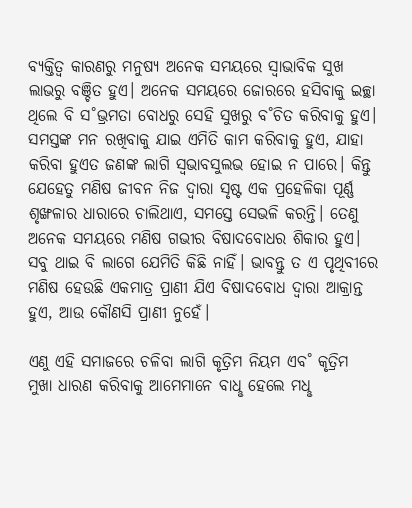ବ୍ୟକ୍ତିତ୍ବ କାରଣରୁ ମନୁଷ୍ୟ ଅନେକ ସମୟରେ ସ୍ବାଭାବିକ ସୁଖ ଲାଭରୁ ବଞ୍ଚିତ ହୁଏ। ଅନେକ ସମୟରେ ଜୋରରେ ହସିବାକୁ ଇଚ୍ଛା ଥିଲେ ବି ସ˚ଭ୍ରମତା ବୋଧରୁ ସେହି ସୁଖରୁ ବ˚ଚିତ କରିବାକୁ ହୁଏ। ସମସ୍ତଙ୍କ ମନ ରଖିବାକୁ ଯାଇ ଏମିତି କାମ କରିବାକୁ ହୁଏ, ଯାହା କରିବା ହୁଏତ ଜଣଙ୍କ ଲାଗି ସ୍ବଭାବସୁଲଭ ହୋଇ ନ ପାରେ। କିନ୍ତୁ ଯେହେତୁ ମଣିଷ ଜୀବନ ନିଜ ଦ୍ବାରା ସୃଷ୍ଟ ଏକ ପ୍ରହେଳିକା ପୂର୍ଣ୍ଣ ଶୃଙ୍ଖଳାର ଧାରାରେ ଚାଲିଥାଏ, ସମସ୍ତେ ସେଭଳି କରନ୍ତି। ତେଣୁ ଅନେକ ସମୟରେ ମଣିଷ ଗଭୀର ବିଷାଦବୋଧର ଶିକାର ହୁଏ। ସବୁ ଥାଇ ବି ଲାଗେ ଯେମିତି କିଛି ନାହିଁ। ଭାବନ୍ତୁ ତ ଏ ପୃଥିବୀରେ ମଣିଷ ହେଉଛି ଏକମାତ୍ର ପ୍ରାଣୀ ଯିଏ ବିଷାଦବୋଧ ଦ୍ବାରା ଆକ୍ରାନ୍ତ ହୁଏ, ଆଉ କୌଣସି ପ୍ରାଣୀ ନୁହେଁ।

ଏଣୁ ଏହି ସମାଜରେ ଚଳିବା ଲାଗି କୃତ୍ରିମ ନିୟମ ଏବ˚ କୃତ୍ରିମ ମୁଖା ଧାରଣ କରିବାକୁ ଆମେମାନେ ବାଧୢ ହେଲେ ମଧୢ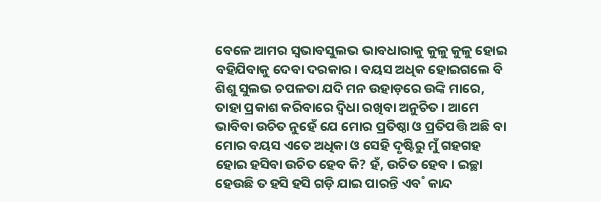ବେଳେ ଆମର ସ୍ବଭାବସୁଲଭ ଭାବଧାରାକୁ କୁଳୁ କୁଳୁ ହୋଇ ବହିଯିବାକୁ ଦେବା ଦରକାର। ବୟସ ଅଧିକ ହୋଇଗଲେ ବି ଶିଶୁ ସୁଲଭ ଚପଳତା ଯଦି ମନ ଉହାଡ଼ରେ ଉଙ୍କି ମାରେ, ତାହା ପ୍ରକାଶ କରିବାରେ ଦ୍ବିଧା ରଖିବା ଅନୁଚିତ। ଆମେ ଭାବିବା ଉଚିତ ନୁହେଁ ଯେ ମୋର ପ୍ରତିଷ୍ଠା ଓ ପ୍ରତିପତ୍ତି ଅଛି ବା ମୋର ବୟସ ଏତେ ଅଧିକା ଓ ସେହି ଦୃଷ୍ଟିରୁ ମୁଁ ଗହଗହ ହୋଇ ହସିବା ଉଚିତ ହେବ କି? ହଁ, ଉଚିତ ହେବ। ଇଚ୍ଛା ହେଉଛି ତ ହସି ହସି ଗଡ଼ି ଯାଇ ପାରନ୍ତି ଏବ˚ କାନ୍ଦ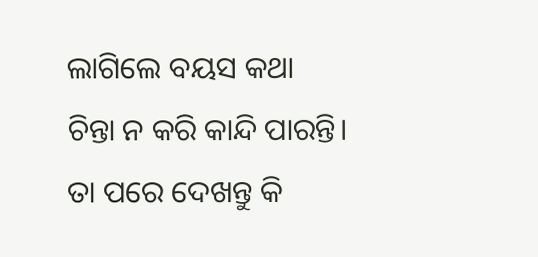ଲାଗିଲେ ବୟସ କଥା ଚିନ୍ତା ନ କରି କାନ୍ଦି ପାରନ୍ତି। ତା ପରେ ଦେଖନ୍ତୁ କି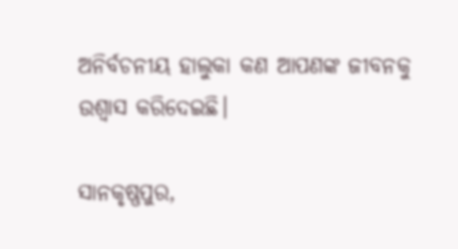ଅନିର୍ବଚନୀୟ ହାଲୁକା କଣ ଆପଣଙ୍କ ଜୀବନକୁ ଉଶ୍ବାସ କରିଦେଇଛି।

ସାନକୃଷ୍ଣପୁର,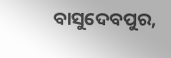ବାସୁଦେବପୁର,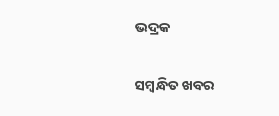ଭଦ୍ରକ

ସମ୍ବନ୍ଧିତ ଖବର